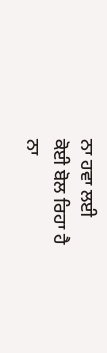ਨਾ ਹਵਾ ਲਈ
ਕੋਈ ਬੋਲ ਰਿਹਾ ਹੈ
ਨਾ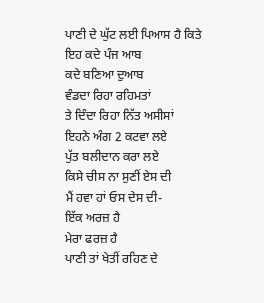ਪਾਣੀ ਦੇ ਘੁੱਟ ਲਈ ਪਿਆਸ ਹੈ ਕਿਤੇ
ਇਹ ਕਦੇ ਪੰਜ ਆਬ
ਕਦੇ ਬਣਿਆ ਦੁਆਬ
ਵੰਡਦਾ ਰਿਹਾ ਰਹਿਮਤਾਂ
ਤੇ ਦਿੰਦਾ ਰਿਹਾ ਨਿੱਤ ਅਸੀਸਾਂ
ਇਹਨੇ ਅੰਗ 2 ਕਟਵਾ ਲਏ
ਪੁੱਤ ਬਲੀਦਾਨ ਕਰਾ ਲਏ
ਕਿਸੇ ਚੀਸ ਨਾ ਸੁਣੀਂ ਏਸ ਦੀ
ਮੈਂ ਹਵਾ ਹਾਂ ਓਸ ਦੇਸ ਦੀ-
ਇੱਕ ਅਰਜ਼ ਹੈ
ਮੇਰਾ ਫਰਜ਼ ਹੈ
ਪਾਣੀ ਤਾਂ ਖੇਤੀਂ ਰਹਿਣ ਦੇ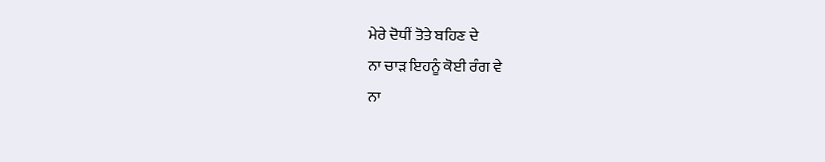ਮੇਰੇ ਦੋਧੀਂ ਤੋਤੇ ਬਹਿਣ ਦੇ
ਨਾ ਚਾੜ ਇਹਨੂੰ ਕੋਈ ਰੰਗ ਵੇ
ਨਾ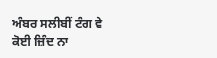ਅੰਬਰ ਸਲੀਬੀਂ ਟੰਗ ਵੇ
ਕੋਈ ਜ਼ਿੰਦ ਨਾ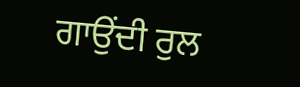ਗਾਉਂਦੀ ਰੁਲ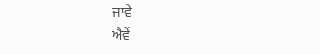ਜਾਵੇ
ਐਵੇਂ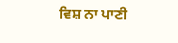ਵਿਸ਼ ਨਾ ਪਾਣੀ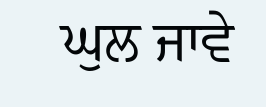ਘੁਲ ਜਾਵੇ